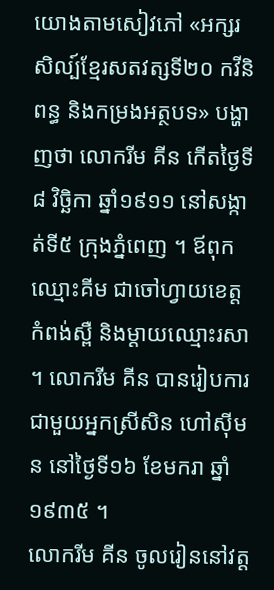យោងតាមសៀវភៅ «អក្សរសិល្ប៍ខ្មែរសតវត្សទី២០ កវីនិពន្ធ និងកម្រងអត្ថបទ» បង្ហាញថា លោករីម គីន កើតថ្ងៃទី៨ វិច្ឆិកា ឆ្នាំ១៩១១ នៅសង្កាត់ទី៥ ក្រុងភ្នំពេញ ។ ឪពុកឈ្មោះគីម ជាចៅហ្វាយខេត្តកំពង់ស្ពឺ និងម្តាយឈ្មោះរសា ។ លោករីម គីន បានរៀបការជាមួយអ្នកស្រីសិន ហៅស៊ីមន នៅថ្ងៃទី១៦ ខែមករា ឆ្នាំ១៩៣៥ ។
លោករីម គីន ចូលរៀននៅវត្ត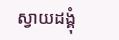ស្វាយដង្គុំ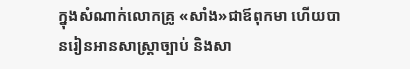ក្នុងសំណាក់លោកគ្រូ «សាំង»ជាឪពុកមា ហើយបានរៀនអានសាស្ត្រាច្បាប់ និងសា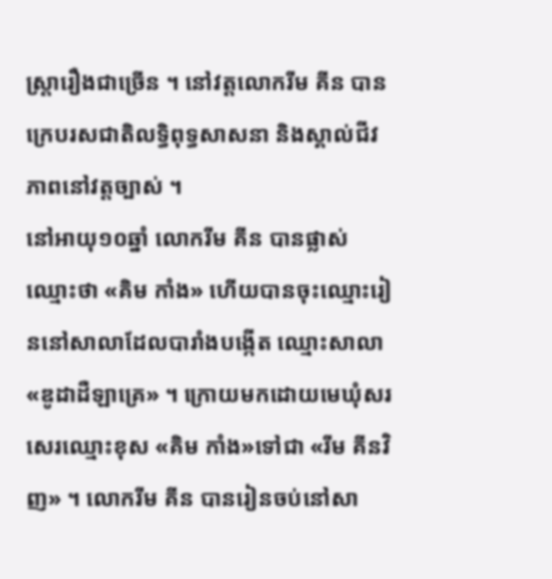ស្ត្រារឿងជាច្រើន ។ នៅវត្តលោករីម គីន បានក្រេបរសជាតិលទ្ធិពុទ្ធសាសនា និងស្គាល់ជីវភាពនៅវត្តច្បាស់ ។
នៅអាយុ១០ឆ្នាំ លោករីម គីន បានផ្លាស់ឈ្មោះថា «គិម កាំង» ហើយបានចុះឈ្មោះរៀននៅសាលាដែលបារាំងបង្កើត ឈ្មោះសាលា«ឌូដាដឺឡាគ្រេ» ។ ក្រោយមកដោយមេឃុំសរសេរឈ្មោះខុស «គិម កាំង»ទៅជា «រីម គីនវិញ» ។ លោករីម គីន បានរៀនចប់នៅសា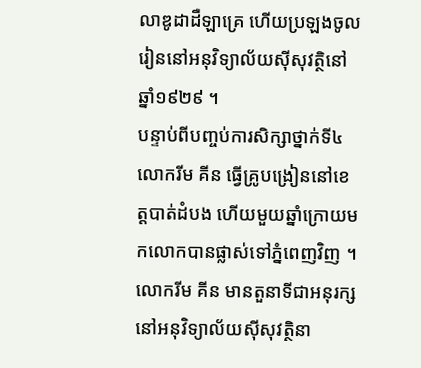លាឌូដាដឺឡាគ្រេ ហើយប្រឡងចូលរៀននៅអនុវិទ្យាល័យស៊ីសុវត្ថិនៅឆ្នាំ១៩២៩ ។
បន្ទាប់ពីបញ្ចប់ការសិក្សាថ្នាក់ទី៤ លោករីម គីន ធ្វើគ្រូបង្រៀននៅខេត្តបាត់ដំបង ហើយមួយឆ្នាំក្រោយមកលោកបានផ្លាស់ទៅភ្នំពេញវិញ ។
លោករីម គីន មានតួនាទីជាអនុរក្សនៅអនុវិទ្យាល័យស៊ីសុវត្ថិនា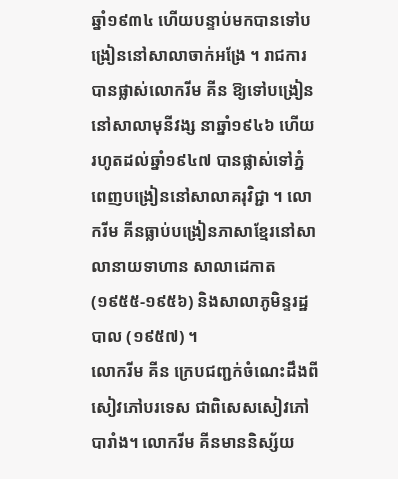ឆ្នាំ១៩៣៤ ហើយបន្ទាប់មកបានទៅបង្រៀននៅសាលាចាក់អង្រែ ។ រាជការបានផ្លាស់លោករីម គីន ឱ្យទៅបង្រៀននៅសាលាមុនីវង្ស នាឆ្នាំ១៩៤៦ ហើយរហូតដល់ឆ្នាំ១៩៤៧ បានផ្លាស់ទៅភ្នំពេញបង្រៀននៅសាលាគរុវិជ្ជា ។ លោករីម គីនធ្លាប់បង្រៀនភាសាខ្មែរនៅសាលានាយទាហាន សាលាដេកាត (១៩៥៥-១៩៥៦) និងសាលាភូមិន្ទរដ្ឋបាល (១៩៥៧) ។
លោករីម គីន ក្រេបជញ្ជក់ចំណេះដឹងពីសៀវភៅបរទេស ជាពិសេសសៀវភៅបារាំង។ លោករីម គីនមាននិស្ស័យ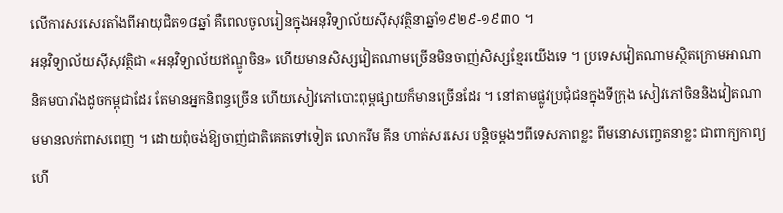លើការសរសេរតាំងពីអាយុជិត១៨ឆ្នាំ គឺពេលចូលរៀនក្នុងអនុវិទ្យាល័យស៊ីសុវត្ថិនាឆ្នាំ១៩២៩-១៩៣០ ។
អនុវិទ្យាល័យស៊ីសុវត្ថិជា «អនុវិទ្យាល័យឥណ្ឌូចិន» ហើយមានសិស្សវៀតណាមច្រើនមិនចាញ់សិស្សខ្មែរយើងទេ ។ ប្រទេសវៀតណាមស្ថិតក្រោមអាណានិគមបារាំងដូចកម្ពុជាដែរ តែមានអ្នកនិពន្ធច្រើន ហើយសៀវភៅបោះពុម្ពផ្សាយក៏មានច្រើនដែរ ។ នៅតាមផ្លូវប្រជុំជនក្នុងទីក្រុង សៀវភៅចិននិងវៀតណាមមានលក់ពាសពេញ ។ ដោយពុំចង់ឱ្យចាញ់ជាតិគេតទៅទៀត លោករីម គីន ហាត់សរសេរ បន្តិចម្តងៗពីទេសភាពខ្លះ ពីមនោសញ្ចេតនាខ្លះ ជាពាក្យកាព្យ ហើ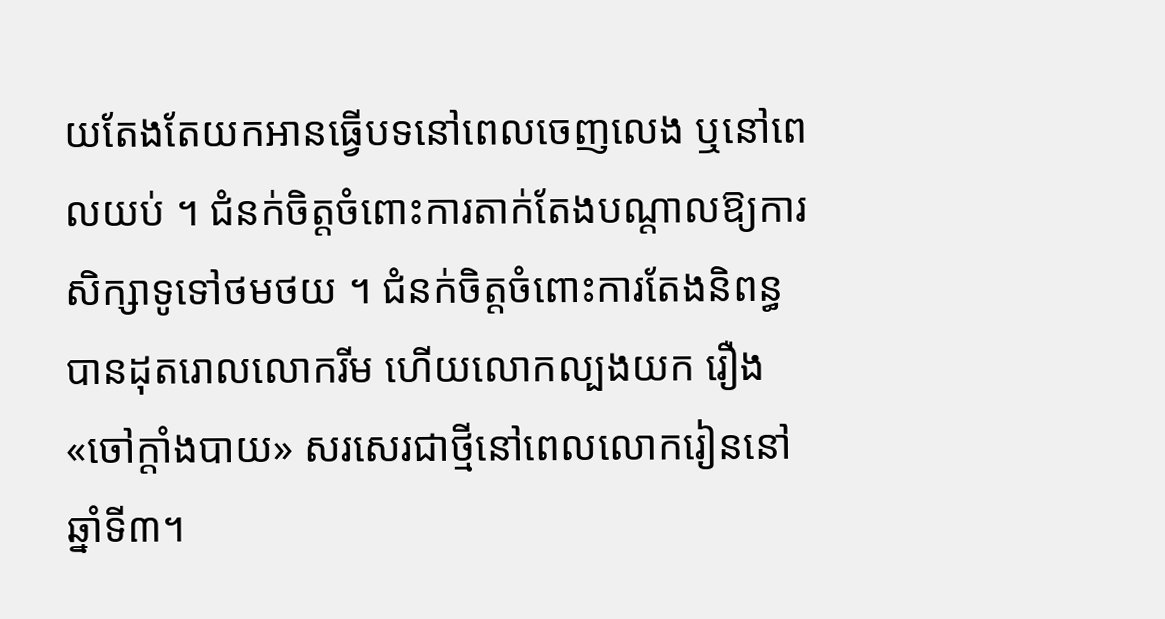យតែងតែយកអានធ្វើបទនៅពេលចេញលេង ឬនៅពេលយប់ ។ ជំនក់ចិត្តចំពោះការតាក់តែងបណ្តាលឱ្យការសិក្សាទូទៅថមថយ ។ ជំនក់ចិត្តចំពោះការតែងនិពន្ធ បានដុតរោលលោករីម ហើយលោកល្បងយក រឿង «ចៅក្តាំងបាយ» សរសេរជាថ្មីនៅពេលលោករៀននៅឆ្នាំទី៣។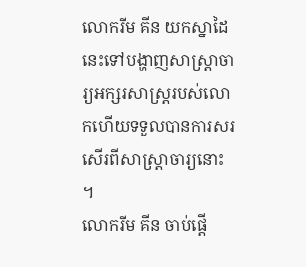លោករីម គីន យកស្នាដៃនេះទៅបង្ហាញសាស្ត្រាចារ្យអក្សរសាស្ត្ររបស់លោកហើយទទួលបានការសរសើរពីសាស្ត្រាចារ្យនោះ ។
លោករីម គីន ចាប់ផ្តើ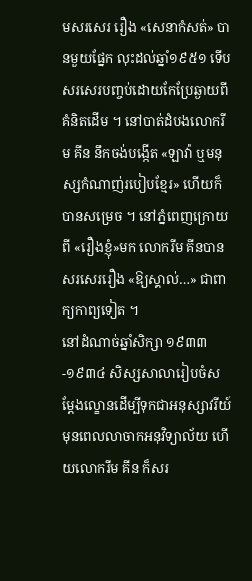មសរសេរ រឿង «សេនាកំសត់» បានមួយផ្នែក លុះដល់ឆ្នាំ១៩៥១ ទើបសរសេរបញ្ចប់ដោយកែប្រែឆ្ងាយពីគំនិតដើម ។ នៅបាត់ដំបងលោករីម គីន នឹកចង់បង្កើត «ឡាវ៉ា ឬមនុស្សកំណាញ់របៀបខ្មែរ» ហើយក៏បានសម្រេច ។ នៅភ្នំពេញក្រោយពី «រឿងខ្ញុំ»មក លោករីម គីនបានសរសេររឿង «ឱ្យស្គាល់…» ជាពាក្យកាព្យទៀត ។
នៅដំណាច់ឆ្នាំសិក្សា ១៩៣៣-១៩៣៤ សិស្សសាលារៀបចំសម្តែងល្ខោនដើម្បីទុកជាអនុស្សាវរីយ៍មុនពេលលាចាកអនុវិទ្យាល័យ ហើយលោករីម គីន ក៏សរ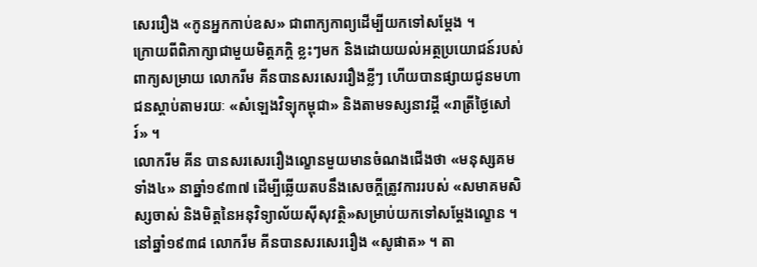សេររឿង «កូនអ្នកកាប់ឧស» ជាពាក្យកាព្យដើម្បីយកទៅសម្តែង ។
ក្រោយពីពិភាក្សាជាមួយមិត្តភក្តិ ខ្លះៗមក និងដោយយល់អត្ថប្រយោជន៍របស់ពាក្យសម្រាយ លោករីម គីនបានសរសេររឿងខ្លីៗ ហើយបានផ្សាយជូនមហាជនស្តាប់តាមរយៈ «សំឡេងវិទ្យុកម្ពុជា» និងតាមទស្សនាវដ្តី «រាត្រីថ្ងៃសៅរ៍» ។
លោករីម គីន បានសរសេររឿងល្ខោនមួយមានចំណងជើងថា «មនុស្សគមទាំង៤» នាឆ្នាំ១៩៣៧ ដើម្បីឆ្លើយតបនឹងសេចក្តីត្រូវការរបស់ «សមាគមសិស្សចាស់ និងមិត្តនៃអនុវិទ្យាល័យស៊ីសុវត្ថិ»សម្រាប់យកទៅសម្តែងល្ខោន ។
នៅឆ្នាំ១៩៣៨ លោករីម គីនបានសរសេររឿង «សូផាត» ។ តា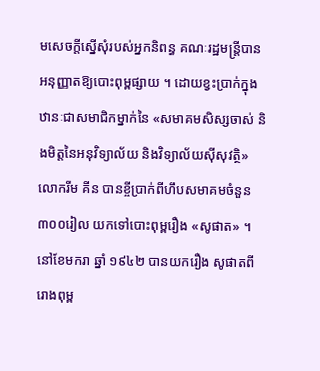មសេចក្តីស្នើសុំរបស់អ្នកនិពន្ធ គណៈរដ្ឋមន្ត្រីបានអនុញ្ញាតឱ្យបោះពុម្ពផ្សាយ ។ ដោយខ្វះប្រាក់ក្នុងឋានៈជាសមាជិកម្នាក់នៃ «សមាគមសិស្សចាស់ និងមិត្តនៃអនុវិទ្យាល័យ និងវិទ្យាល័យស៊ីសុវត្ថិ» លោករីម គីន បានខ្ចីប្រាក់ពីហឹបសមាគមចំនួន៣០០រៀល យកទៅបោះពុម្ពរឿង «សូផាត» ។ នៅខែមករា ឆ្នាំ ១៩៤២ បានយករឿង សូផាតពីរោងពុម្ព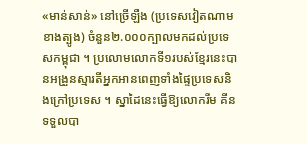«មាន់សាន់» នៅច្រើឡឺង (ប្រទេសវៀតណាមខាងត្បូង) ចំនួន២.០០០ក្បាលមកដល់ប្រទេសកម្ពុជា ។ ប្រលោមលោកទី១របស់ខ្មែរនេះបានអង្រួនស្មារតីអ្នកអានពេញទាំងផ្ទៃប្រទេសនិងក្រៅប្រទេស ។ ស្នាដៃនេះធ្វើឱ្យលោករីម គីន ទទួលបា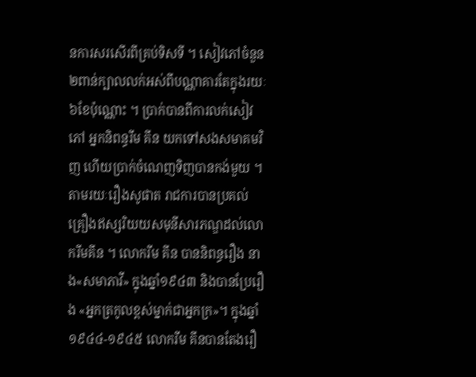នការសរសើរពីគ្រប់ទិសទី ។ សៀវភៅចំនួន២ពាន់ក្បាលលក់អស់ពីបណ្ណាគារតែក្នុងរយៈ៦ខែប៉ុណ្ណោះ ។ ប្រាក់បានពីការលក់សៀវភៅ អ្នកនិពន្ធរីម គីន យកទៅសងសមាគមវិញ ហើយប្រាក់ចំណេញទិញបានកង់មួយ ។ តាមរយៈរឿងសូផាត រាជការបានប្រគល់គ្រឿងឥស្សរិយយសមុនីសារភណ្ឌដល់លោករីមគីន ។ លោករីម គីន បាននិពន្ធរឿង នាង«សមាភាវី» ក្នុងឆ្នាំ១៩៤៣ និងបានប្រែរឿង «អ្នកត្រកូលខ្ពស់ម្នាក់ជាអ្នកក្រ»។ ក្នុងឆ្នាំ១៩៤៤-១៩៤៥ លោករីម គីនបានតែងរឿ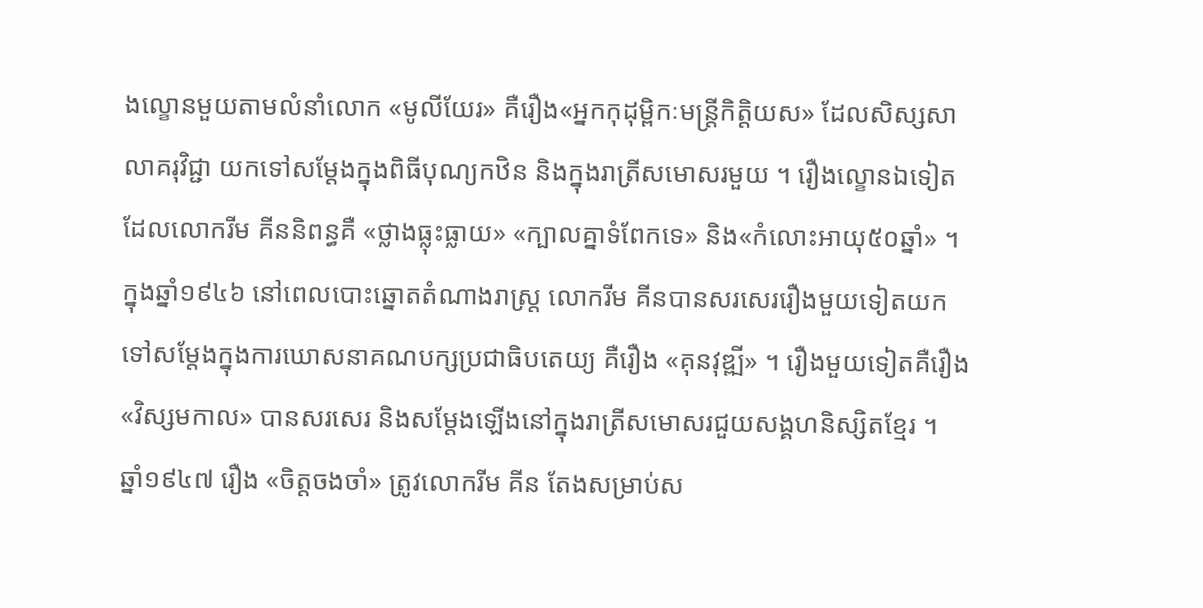ងល្ខោនមួយតាមលំនាំលោក «មូលីយែរ» គឺរឿង«អ្នកកុដុម្ពិកៈមន្ត្រីកិត្តិយស» ដែលសិស្សសាលាគរុវិជ្ជា យកទៅសម្តែងក្នុងពិធីបុណ្យកឋិន និងក្នុងរាត្រីសមោសរមួយ ។ រឿងល្ខោនឯទៀតដែលលោករីម គីននិពន្ធគឺ «ថ្លាងធ្លុះធ្លាយ» «ក្បាលគ្នាទំពែកទេ» និង«កំលោះអាយុ៥០ឆ្នាំ» ។
ក្នុងឆ្នាំ១៩៤៦ នៅពេលបោះឆ្នោតតំណាងរាស្ត្រ លោករីម គីនបានសរសេររឿងមួយទៀតយកទៅសម្តែងក្នុងការឃោសនាគណបក្សប្រជាធិបតេយ្យ គឺរឿង «គុនវុឌ្ឍី» ។ រឿងមួយទៀតគឺរឿង «វិស្សមកាល» បានសរសេរ និងសម្តែងឡើងនៅក្នុងរាត្រីសមោសរជួយសង្គហនិស្សិតខ្មែរ ។
ឆ្នាំ១៩៤៧ រឿង «ចិត្តចងចាំ» ត្រូវលោករីម គីន តែងសម្រាប់ស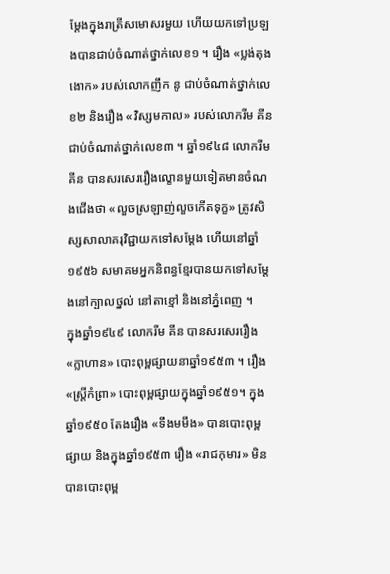ម្តែងក្នុងរាត្រីសមោសរមួយ ហើយយកទៅប្រឡងបានជាប់ចំណាត់ថ្នាក់លេខ១ ។ រឿង «ប្លង់តុងងោក» របស់លោកញឹក នូ ជាប់ចំណាត់ថ្នាក់លេខ២ និងរឿង «វិស្សមកាល» របស់លោករីម គីន ជាប់ចំណាត់ថ្នាក់លេខ៣ ។ ឆ្នាំ១៩៤៨ លោករីម គីន បានសរសេររឿងល្ខោនមួយទៀតមានចំណងជើងថា «លួចស្រឡាញ់លួចកើតទុក្ខ» ត្រូវសិស្សសាលាគរុវិជ្ជាយកទៅសម្តែង ហើយនៅឆ្នាំ១៩៥៦ សមាគមអ្នកនិពន្ធខ្មែរបានយកទៅសម្តែងនៅក្បាលថ្នល់ នៅតាខ្មៅ និងនៅភ្នំពេញ ។
ក្នុងឆ្នាំ១៩៤៩ លោករីម គីន បានសរសេររឿង «ក្លាហាន» បោះពុម្ពផ្សាយនាឆ្នាំ១៩៥៣ ។ រឿង «ស្ត្រីកំព្រា» បោះពុម្ពផ្សាយក្នុងឆ្នាំ១៩៥១។ ក្នុងឆ្នាំ១៩៥០ តែងរឿង «ទឹងមមឹង» បានបោះពុម្ពផ្សាយ និងក្នុងឆ្នាំ១៩៥៣ រឿង «រាជកុមារ» មិនបានបោះពុម្ព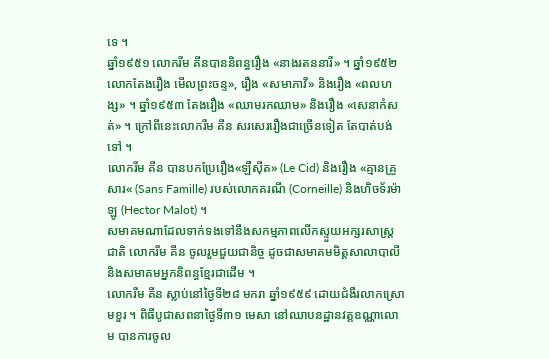ទេ ។
ឆ្នាំ១៩៥១ លោករីម គីនបាននិពន្ធរឿង «នាងរតននារី» ។ ឆ្នាំ១៩៥២ លោកតែងរឿង មើលព្រះចន្ទ», រឿង «សមាភាវី» និងរឿង «ពលហង្ស» ។ ឆ្នាំ១៩៥៣ តែងរឿង «ឈាមរកឈាម» និងរឿង «សេនាកំសត់» ។ ក្រៅពីនេះលោករីម គីន សរសេររឿងជាច្រើនទៀត តែបាត់បង់ទៅ ។
លោករីម គីន បានបកប្រែរឿង«ឡឺស៊ីត» (Le Cid) និងរឿង «គ្មានគ្រួសារ« (Sans Famille) របស់លោកគរណី (Corneille) និងហិចទ័រម៉ាឡូ (Hector Malot) ។
សមាគមណាដែលទាក់ទងទៅនឹងសកម្មភាពលើកស្ទួយអក្សរសាស្ត្រជាតិ លោករីម គីន ចូលរួមជួយជានិច្ច ដូចជាសមាគមមិត្តសាលាបាលី និងសមាគមអ្នកនិពន្ធខ្មែរជាដើម ។
លោករីម គីន ស្លាប់នៅថ្ងៃទី២៨ មករា ឆ្នាំ១៩៥៩ ដោយជំងឺរលាកស្រោមខួរ ។ ពិធីបូជាសពនាថ្ងៃទី៣១ មេសា នៅឈាបនដ្ឋានវត្តឧណ្ណាលោម បានការចូល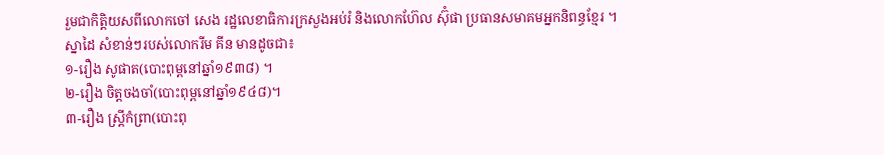រួមជាកិត្តិយសពីលោកចៅ សេង រដ្ឋលេខាធិការក្រសួងអប់រំ និងលោកហ៊ែល ស៊ុំផា ប្រធានសមាគមអ្នកនិពន្ធខ្មែរ ។
ស្នាដៃ សំខាន់ៗរបស់លោករីម គីន មានដូចជា៖
១-រឿង សូផាត(បោះពុម្ពនៅឆ្នាំ១៩៣៨) ។
២-រឿង ចិត្តចងចាំ(បោះពុម្ពនៅឆ្នាំ១៩៤៨)។
៣-រឿង ស្ត្រីកំព្រា(បោះពុ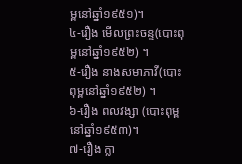ម្ពនៅឆ្នាំ១៩៥១)។
៤-រឿង មើលព្រះចន្ទ(បោះពុម្ពនៅឆ្នាំ១៩៥២) ។
៥-រឿង នាងសមាភាវី(បោះពុម្ពនៅឆ្នាំ១៩៥២) ។
៦-រឿង ពលវង្សា (បោះពុម្ពនៅឆ្នាំ១៩៥៣)។
៧-រឿង ក្លា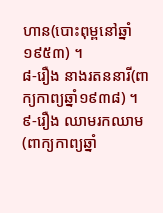ហាន(បោះពុម្ពនៅឆ្នាំ១៩៥៣) ។
៨-រឿង នាងរតននារី(ពាក្យកាព្យឆ្នាំ១៩៣៨) ។
៩-រឿង ឈាមរកឈាម(ពាក្យកាព្យឆ្នាំ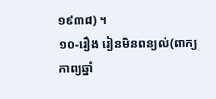១៩៣៨) ។
១០-រឿង រៀនមិនពន្យល់(ពាក្យកាព្យឆ្នាំ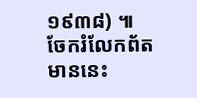១៩៣៨) ៕
ចែករំលែកព័តមាននេះ